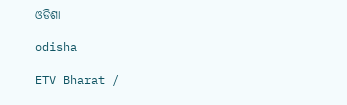ଓଡିଶା

odisha

ETV Bharat /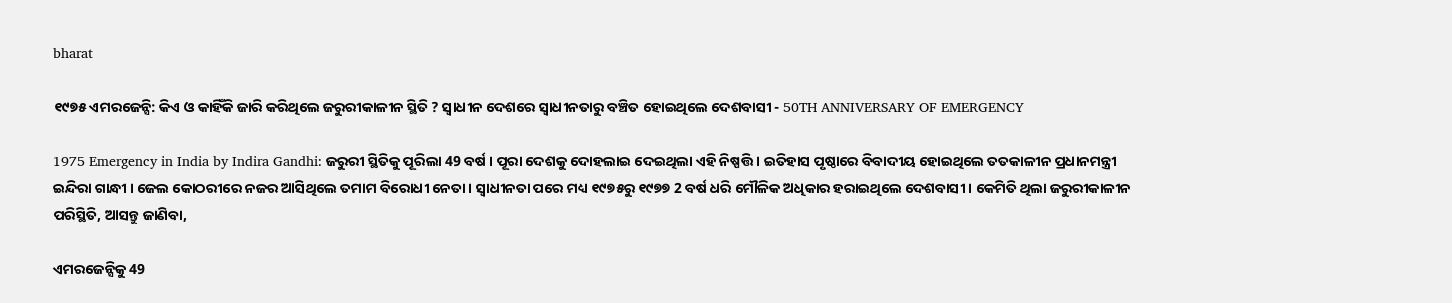bharat

୧୯୭୫ ଏମରଜେନ୍ସି: କିଏ ଓ କାହିଁକି ଜାରି କରିଥିଲେ ଜରୁରୀକାଳୀନ ସ୍ଥିତି ? ସ୍ବାଧୀନ ଦେଶରେ ସ୍ବାଧୀନତାରୁ ବଞ୍ଚିତ ହୋଇଥିଲେ ଦେଶବାସୀ - 50TH ANNIVERSARY OF EMERGENCY

1975 Emergency in India by Indira Gandhi: ଜରୁରୀ ସ୍ଥିତିକୁ ପୂରିଲା 49 ବର୍ଷ । ପୂରା ଦେଶକୁ ଦୋହଲାଇ ଦେଇଥିଲା ଏହି ନିଷ୍ପତ୍ତି । ଇତିହାସ ପୃଷ୍ଠାରେ ବିବାଦୀୟ ହୋଇଥିଲେ ତତକାଳୀନ ପ୍ରଧାନମନ୍ତ୍ରୀ ଇନ୍ଦିରା ଗାନ୍ଧୀ । ଜେଲ କୋଠରୀରେ ନଜର ଆସିଥିଲେ ତମାମ ବିରୋଧୀ ନେତା । ସ୍ବାଧୀନତା ପରେ ମଧ୍ୟ ୧୯୭୫ରୁ ୧୯୭୭ 2 ବର୍ଷ ଧରି ମୌଳିକ ଅଧିକାର ହରାଇଥିଲେ ଦେଶବାସୀ । କେମିତି ଥିଲା ଜରୁରୀକାଳୀନ ପରିସ୍ଥିତି, ଆସନ୍ତୁ ଜାଣିବା,

ଏମରଜେନ୍ସିକୁ 49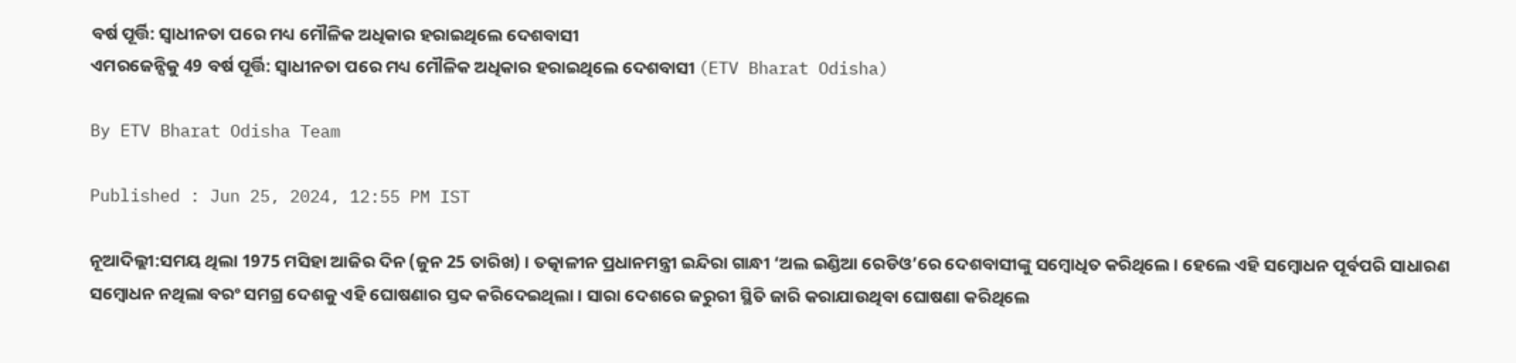ବର୍ଷ ପୂର୍ତ୍ତି: ସ୍ବାଧୀନତା ପରେ ମଧ୍ୟ ମୌଳିକ ଅଧିକାର ହରାଇଥିଲେ ଦେଶବାସୀ
ଏମରଜେନ୍ସିକୁ 49 ବର୍ଷ ପୂର୍ତ୍ତି: ସ୍ବାଧୀନତା ପରେ ମଧ୍ୟ ମୌଳିକ ଅଧିକାର ହରାଇଥିଲେ ଦେଶବାସୀ (ETV Bharat Odisha)

By ETV Bharat Odisha Team

Published : Jun 25, 2024, 12:55 PM IST

ନୂଆଦିଲ୍ଲୀ:ସମୟ ଥିଲା 1975 ମସିହା ଆଜିର ଦିନ (ଜୁନ 25 ତାରିଖ) । ତତ୍କାଳୀନ ପ୍ରଧାନମନ୍ତ୍ରୀ ଇନ୍ଦିରା ଗାନ୍ଧୀ ‘ଅଲ ଇଣ୍ଡିଆ ରେଡିଓ’ରେ ଦେଶବାସୀଙ୍କୁ ସମ୍ବୋଧିତ କରିଥିଲେ । ହେଲେ ଏହି ସମ୍ବୋଧନ ପୂର୍ବପରି ସାଧାରଣ ସମ୍ବୋଧନ ନଥିଲା ବରଂ ସମଗ୍ର ଦେଶକୁ ଏହି ଘୋଷଣାର ସ୍ତବ୍ଦ କରିଦେଇଥିଲା । ସାରା ଦେଶରେ ଜରୁରୀ ସ୍ଥିତି ଜାରି କରାଯାଉଥିବା ଘୋଷଣା କରିଥିଲେ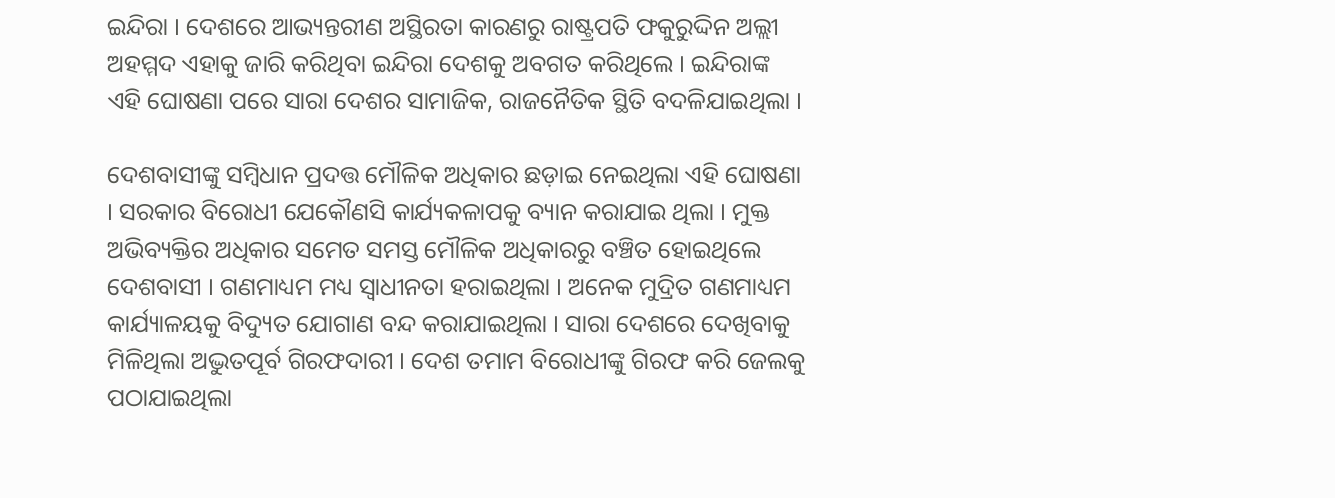ଇନ୍ଦିରା । ଦେଶରେ ଆଭ୍ୟନ୍ତରୀଣ ଅସ୍ଥିରତା କାରଣରୁ ରାଷ୍ଟ୍ରପତି ଫକୁରୁଦ୍ଦିନ ଅଲ୍ଲୀ ଅହମ୍ମଦ ଏହାକୁ ଜାରି କରିଥିବା ଇନ୍ଦିରା ଦେଶକୁ ଅବଗତ କରିଥିଲେ । ଇନ୍ଦିରାଙ୍କ ଏହି ଘୋଷଣା ପରେ ସାରା ଦେଶର ସାମାଜିକ, ରାଜନୈତିକ ସ୍ଥିତି ବଦଳିଯାଇଥିଲା ।

ଦେଶବାସୀଙ୍କୁ ସମ୍ବିଧାନ ପ୍ରଦତ୍ତ ମୌଳିକ ଅଧିକାର ଛଡ଼ାଇ ନେଇଥିଲା ଏହି ଘୋଷଣା । ସରକାର ବିରୋଧୀ ଯେକୌଣସି କାର୍ଯ୍ୟକଳାପକୁ ବ୍ୟାନ କରାଯାଇ ଥିଲା । ମୁକ୍ତ ଅଭିବ୍ୟକ୍ତିର ଅଧିକାର ସମେତ ସମସ୍ତ ମୌଳିକ ଅଧିକାରରୁ ବଞ୍ଚିତ ହୋଇଥିଲେ ଦେଶବାସୀ । ଗଣମାଧ୍ୟମ ମଧ୍ୟ ସ୍ବାଧୀନତା ହରାଇଥିଲା । ଅନେକ ମୁଦ୍ରିତ ଗଣମାଧ୍ୟମ କାର୍ଯ୍ୟାଳୟକୁ ବିଦ୍ୟୁତ ଯୋଗାଣ ବନ୍ଦ କରାଯାଇଥିଲା । ସାରା ଦେଶରେ ଦେଖିବାକୁ ମିଳିଥିଲା ଅଦ୍ଭୁତପୂର୍ବ ଗିରଫଦାରୀ । ଦେଶ ତମାମ ବିରୋଧୀଙ୍କୁ ଗିରଫ କରି ଜେଲକୁ ପଠାଯାଇଥିଲା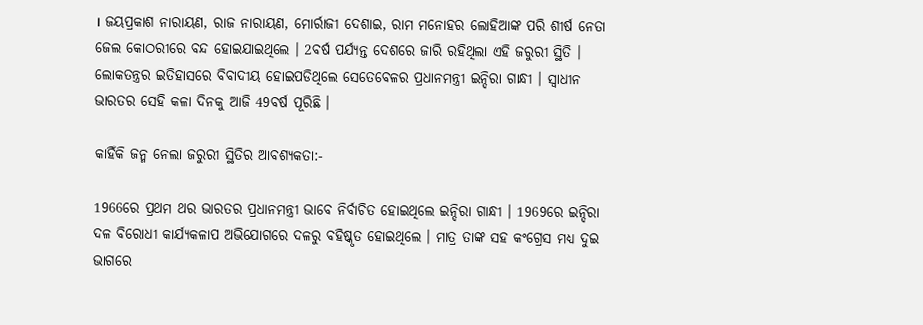। ଜୟପ୍ରକାଶ ନାରାୟଣ, ରାଜ ନାରାୟଣ, ମୋର୍ରାଜୀ ଦେଶାଇ, ରାମ ମନୋହର ଲୋହିଆଙ୍କ ପରି ଶୀର୍ଷ ନେତା ଜେଲ କୋଠରୀରେ ବନ୍ଦ ହୋଇଯାଇଥିଲେ । 2ବର୍ଷ ପର୍ଯ୍ୟନ୍ତ ଦେଶରେ ଜାରି ରହିଥିଲା ଏହି ଜରୁରୀ ସ୍ଥିତି । ଲୋକତନ୍ତ୍ରର ଇତିହାସରେ ବିବାଦୀୟ ହୋଇପଡିଥିଲେ ସେତେବେଳର ପ୍ରଧାନମନ୍ତ୍ରୀ ଇନ୍ଦିରା ଗାନ୍ଧୀ । ସ୍ବାଧୀନ ଭାରତର ସେହି କଳା ଦିନକୁ ଆଜି 49ବର୍ଷ ପୂରିଛି ।

କାହିଁକି ଜନ୍ମ ନେଲା ଜରୁରୀ ସ୍ଥିତିର ଆବଶ୍ୟକତା:-

1966ରେ ପ୍ରଥମ ଥର ଭାରତର ପ୍ରଧାନମନ୍ତ୍ରୀ ଭାବେ ନିର୍ବାଚିତ ହୋଇଥିଲେ ଇନ୍ଦିରା ଗାନ୍ଧୀ । 1969ରେ ଇନ୍ଦିରା ଦଳ ବିରୋଧୀ କାର୍ଯ୍ୟକଳାପ ଅଭିଯୋଗରେ ଦଳରୁ ବହିଷ୍କୃତ ହୋଇଥିଲେ । ମାତ୍ର ତାଙ୍କ ସହ କଂଗ୍ରେସ ମଧ୍ୟ ଦୁଇ ଭାଗରେ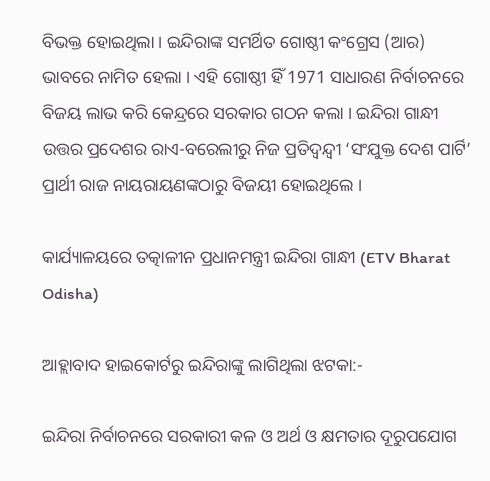ବିଭକ୍ତ ହୋଇଥିଲା । ଇନ୍ଦିରାଙ୍କ ସମର୍ଥିତ ଗୋଷ୍ଠୀ କଂଗ୍ରେସ (ଆର) ଭାବରେ ନାମିତ ହେଲା । ଏହି ଗୋଷ୍ଠୀ ହିଁ 1971 ସାଧାରଣ ନିର୍ବାଚନରେ ବିଜୟ ଲାଭ କରି କେନ୍ଦ୍ରରେ ସରକାର ଗଠନ କଲା । ଇନ୍ଦିରା ଗାନ୍ଧୀ ଉତ୍ତର ପ୍ରଦେଶର ରାଏ-ବରେଲୀରୁ ନିଜ ପ୍ରତିଦ୍ବନ୍ଦ୍ବୀ ‘ସଂଯୁକ୍ତ ଦେଶ ପାର୍ଟି’ ପ୍ରାର୍ଥୀ ରାଜ ନାୟରାୟଣଙ୍କଠାରୁ ବିଜୟୀ ହୋଇଥିଲେ ।

କାର୍ଯ୍ୟାଳୟରେ ତତ୍କାଳୀନ ପ୍ରଧାନମନ୍ତ୍ରୀ ଇନ୍ଦିରା ଗାନ୍ଧୀ (ETV Bharat Odisha)

ଆହ୍ଲାବାଦ ହାଇକୋର୍ଟରୁ ଇନ୍ଦିରାଙ୍କୁ ଲାଗିଥିଲା ଝଟକା:-

ଇନ୍ଦିରା ନିର୍ବାଚନରେ ସରକାରୀ କଳ ଓ ଅର୍ଥ ଓ କ୍ଷମତାର ଦୂରୁପଯୋଗ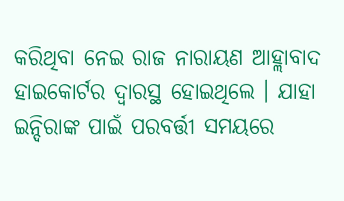କରିଥିବା ନେଇ ରାଜ ନାରାୟଣ ଆହ୍ଲାବାଦ ହାଇକୋର୍ଟର ଦ୍ବାରସ୍ଥ ହୋଇଥିଲେ । ଯାହା ଇନ୍ଦିରାଙ୍କ ପାଇଁ ପରବର୍ତ୍ତୀ ସମୟରେ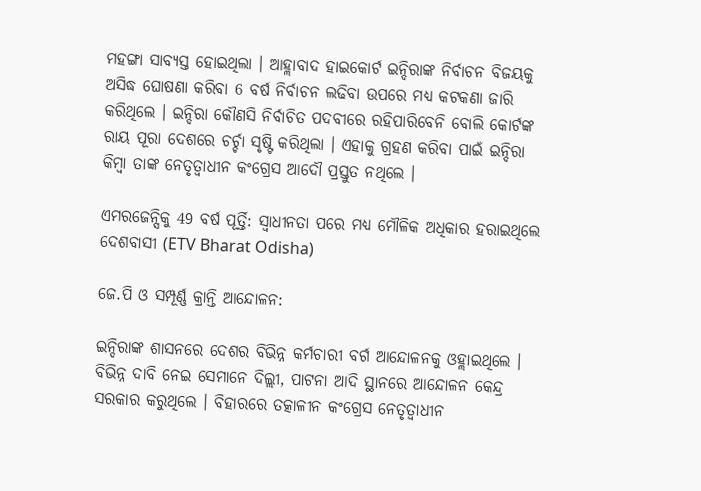ମହଙ୍ଗା ସାବ୍ୟସ୍ତ ହୋଇଥିଲା । ଆହ୍ଲାବାଦ ହାଇକୋର୍ଟ ଇନ୍ଦିରାଙ୍କ ନିର୍ବାଚନ ବିଜୟକୁ ଅସିଦ୍ଧ ଘୋଷଣା କରିବା 6 ବର୍ଷ ନିର୍ବାଚନ ଲଢିବା ଉପରେ ମଧ୍ୟ କଟକଣା ଜାରି କରିଥିଲେ । ଇନ୍ଦିରା କୌଣସି ନିର୍ବାଚିତ ପଦବୀରେ ରହିପାରିବେନି ବୋଲି କୋର୍ଟଙ୍କ ରାୟ ପୂରା ଦେଶରେ ଚର୍ଚ୍ଚା ସୃଷ୍ଟି କରିଥିଲା । ଏହାକୁ ଗ୍ରହଣ କରିବା ପାଇଁ ଇନ୍ଦିରା କିମ୍ବା ତାଙ୍କ ନେତୃତ୍ବାଧୀନ କଂଗ୍ରେସ ଆଦୌ ପ୍ରସ୍ତୁତ ନଥିଲେ ।

ଏମରଜେନ୍ସିକୁ 49 ବର୍ଷ ପୂର୍ତ୍ତି: ସ୍ବାଧୀନତା ପରେ ମଧ୍ୟ ମୌଳିକ ଅଧିକାର ହରାଇଥିଲେ ଦେଶବାସୀ (ETV Bharat Odisha)

ଜେ.ପି ଓ ସମ୍ପୂର୍ଣ୍ଣ କ୍ରାନ୍ତି ଆନ୍ଦୋଳନ:

ଇନ୍ଦିରାଙ୍କ ଶାସନରେ ଦେଶର ବିଭିନ୍ନ କର୍ମଚାରୀ ବର୍ଗ ଆନ୍ଦୋଳନକୁ ଓହ୍ଲାଇଥିଲେ । ବିଭିନ୍ନ ଦାବି ନେଇ ସେମାନେ ଦିଲ୍ଲୀ, ପାଟନା ଆଦି ସ୍ଥାନରେ ଆନ୍ଦୋଳନ କେନ୍ଦ୍ର ସରକାର କରୁଥିଲେ । ବିହାରରେ ତତ୍କାଳୀନ କଂଗ୍ରେସ ନେତୃତ୍ବାଧୀନ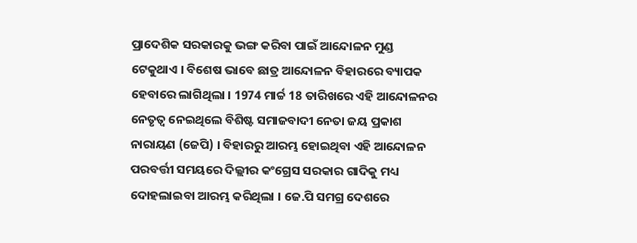ପ୍ରାଦେଶିକ ସରକାରକୁ ଭଙ୍ଗ କରିବା ପାଇଁ ଆନ୍ଦୋଳନ ମୁଣ୍ଡ ଟେକୁଥାଏ । ବିଶେଷ ଭାବେ ଛାତ୍ର ଆନ୍ଦୋଳନ ବିହାରରେ ବ୍ୟାପକ ହେବାରେ ଲାଗିଥିଲା । 1974 ମାର୍ଚ୍ଚ 18 ତାରିଖରେ ଏହି ଆନ୍ଦୋଳନର ନେତୃତ୍ବ ନେଇଥିଲେ ବିଶିଷ୍ଟ ସମାଜବାଦୀ ନେତା ଜୟ ପ୍ରକାଶ ନାରାୟଣ (ଜେପି) । ବିହାରରୁ ଆରମ୍ଭ ହୋଇଥିବା ଏହି ଆନ୍ଦୋଳନ ପରବର୍ତ୍ତୀ ସମୟରେ ଦିଲ୍ଲୀର କଂଗ୍ରେସ ସରକାର ଗାଦିକୁ ମଧ୍ୟ ଦୋହଲାଇବା ଆରମ୍ଭ କରିଥିଲା । ଜେ.ପି ସମଗ୍ର ଦେଶରେ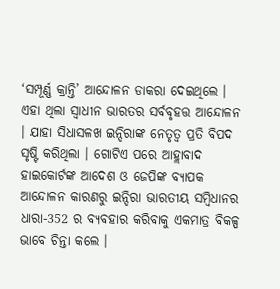‘ସମ୍ପୂର୍ଣ୍ଣ କ୍ରାନ୍ତି’ ଆନ୍ଦୋଳନ ଡାକରା ଦେଇଥିଲେ । ଏହା ଥିଲା ସ୍ବାଧୀନ ଭାରତର ସର୍ବବୃହତ୍ତ ଆନ୍ଦୋଳନ । ଯାହା ସିଧାସଳଖ ଇନ୍ଦିରାଙ୍କ ନେତୃତ୍ବ ପ୍ରତି ବିପଦ ସୃଷ୍ଟି କରିଥିଲା । ଗୋଟିଏ ପରେ ଆହ୍ଲାବାଦ ହାଇକୋର୍ଟଙ୍କ ଆଦେଶ ଓ ଜେପିଙ୍କ ବ୍ୟାପକ ଆନ୍ଦୋଳନ କାରଣରୁ ଇନ୍ଦିରା ଭାରତୀୟ ସମ୍ବିଧାନର ଧାରା-352 ର ବ୍ୟବହାର କରିବାକୁ ଏକମାତ୍ର ବିକଳ୍ପ ଭାବେ ଚିନ୍ତା କଲେ ।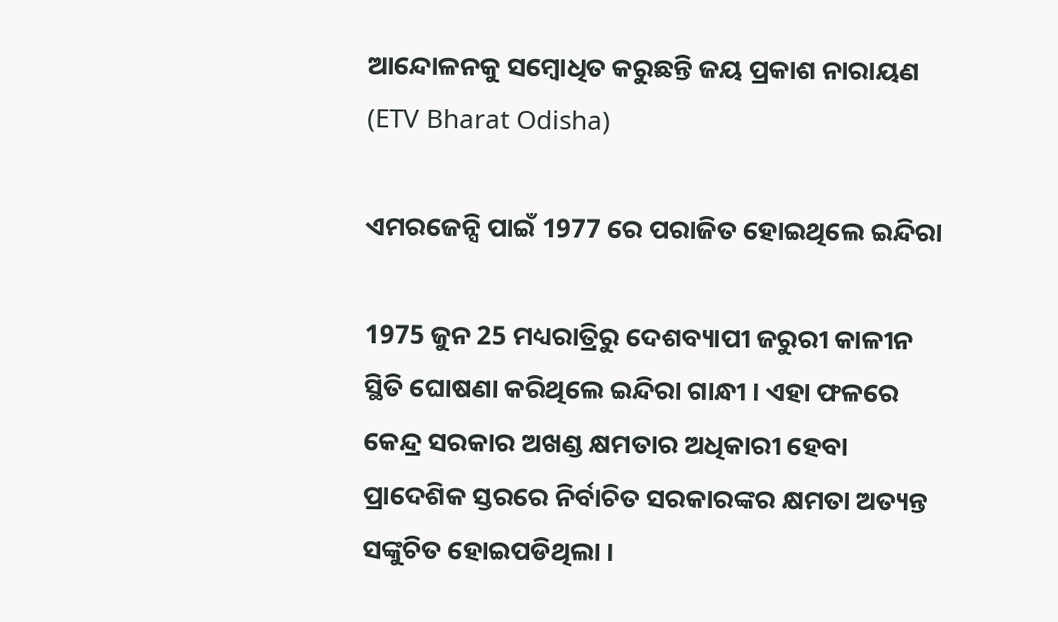ଆନ୍ଦୋଳନକୁ ସମ୍ବୋଧିତ କରୁଛନ୍ତି ଜୟ ପ୍ରକାଶ ନାରାୟଣ (ETV Bharat Odisha)

ଏମରଜେନ୍ସି ପାଇଁ 1977 ରେ ପରାଜିତ ହୋଇଥିଲେ ଇନ୍ଦିରା

1975 ଜୁନ 25 ମଧ୍ୟରାତ୍ରିରୁ ଦେଶବ୍ୟାପୀ ଜରୁରୀ କାଳୀନ ସ୍ଥିତି ଘୋଷଣା କରିଥିଲେ ଇନ୍ଦିରା ଗାନ୍ଧୀ । ଏହା ଫଳରେ କେନ୍ଦ୍ର ସରକାର ଅଖଣ୍ଡ କ୍ଷମତାର ଅଧିକାରୀ ହେବା ପ୍ରାଦେଶିକ ସ୍ତରରେ ନିର୍ବାଚିତ ସରକାରଙ୍କର କ୍ଷମତା ଅତ୍ୟନ୍ତ ସଙ୍କୁଚିତ ହୋଇପଡିଥିଲା ।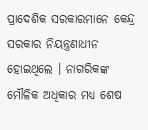ପ୍ରାଦେଶିକ ସରକାରମାନେ କେନ୍ଦ୍ର ସରକାର ନିୟନ୍ତ୍ରଣାଧୀନ ହୋଇଥିଲେ । ନାଗରିକଙ୍କ ମୌଳିକ ଅଧିକାର ମଧ୍ୟ ଶେଷ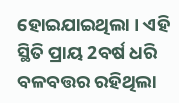ହୋଇଯାଇଥିଲା । ଏହି ସ୍ଥିତି ପ୍ରାୟ 2ବର୍ଷ ଧରି ବଳବତ୍ତର ରହିଥିଲା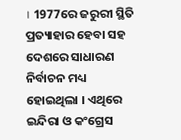। 1977ରେ ଜରୁରୀ ସ୍ଥିତି ପ୍ରତ୍ୟାହାର ହେବା ସହ ଦେଶରେ ସାଧାରଣ ନିର୍ବାଚନ ମଧ୍ୟ ହୋଇଥିଲା । ଏଥିରେ ଇନ୍ଦିରା ଓ କଂଗ୍ରେସ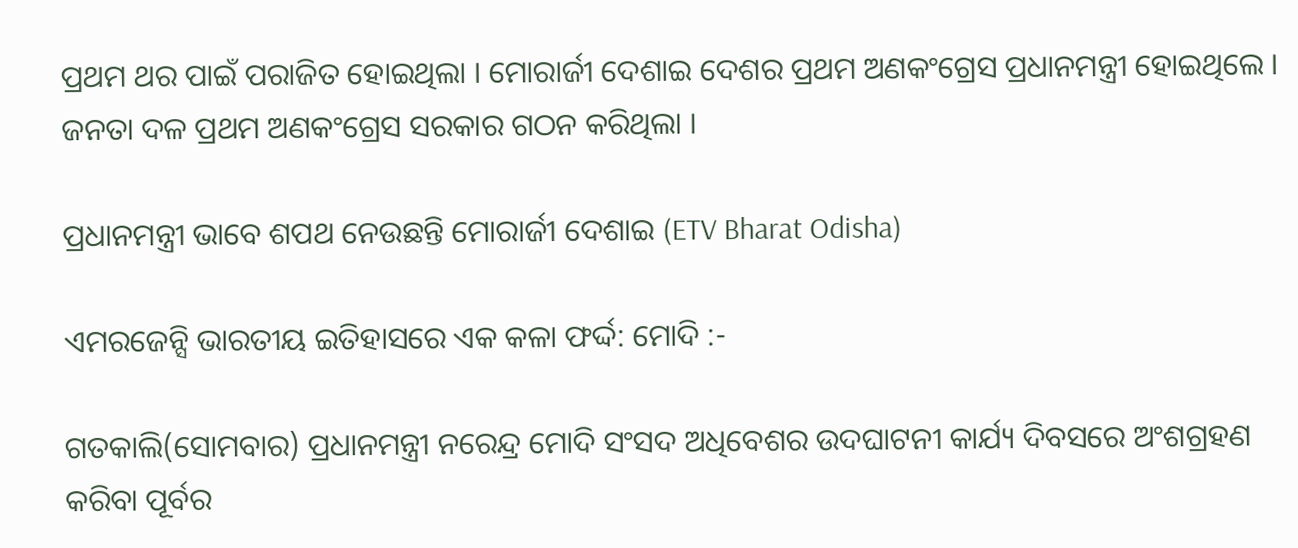ପ୍ରଥମ ଥର ପାଇଁ ପରାଜିତ ହୋଇଥିଲା । ମୋରାର୍ଜୀ ଦେଶାଇ ଦେଶର ପ୍ରଥମ ଅଣକଂଗ୍ରେସ ପ୍ରଧାନମନ୍ତ୍ରୀ ହୋଇଥିଲେ । ଜନତା ଦଳ ପ୍ରଥମ ଅଣକଂଗ୍ରେସ ସରକାର ଗଠନ କରିଥିଲା ।

ପ୍ରଧାନମନ୍ତ୍ରୀ ଭାବେ ଶପଥ ନେଉଛନ୍ତି ମୋରାର୍ଜୀ ଦେଶାଇ (ETV Bharat Odisha)

ଏମରଜେନ୍ସି ଭାରତୀୟ ଇତିହାସରେ ଏକ କଳା ଫର୍ଦ୍ଦ: ମୋଦି :-

ଗତକାଲି(ସୋମବାର) ପ୍ରଧାନମନ୍ତ୍ରୀ ନରେନ୍ଦ୍ର ମୋଦି ସଂସଦ ଅଧିବେଶର ଉଦଘାଟନୀ କାର୍ଯ୍ୟ ଦିବସରେ ଅଂଶଗ୍ରହଣ କରିବା ପୂର୍ବର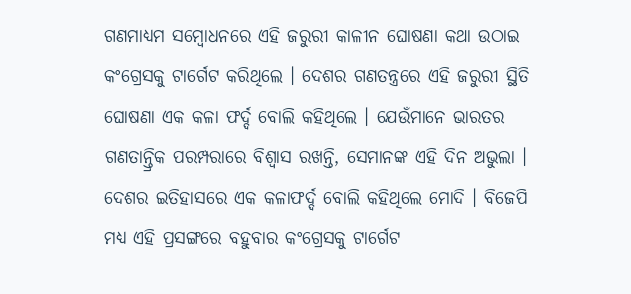ଗଣମାଧ୍ୟମ ସମ୍ବୋଧନରେ ଏହି ଜରୁରୀ କାଳୀନ ଘୋଷଣା କଥା ଉଠାଇ କଂଗ୍ରେସକୁ ଟାର୍ଗେଟ କରିଥିଲେ । ଦେଶର ଗଣତନ୍ତ୍ରରେ ଏହି ଜରୁରୀ ସ୍ଥିତି ଘୋଷଣା ଏକ କଳା ଫର୍ଦ୍ଦ ବୋଲି କହିଥିଲେ । ଯେଉଁମାନେ ଭାରତର ଗଣତାନ୍ତ୍ରିକ ପରମ୍ପରାରେ ବିଶ୍ବାସ ରଖନ୍ତି, ସେମାନଙ୍କ ଏହି ଦିନ ଅଭୁଲା । ଦେଶର ଇତିହାସରେ ଏକ କଳାଫର୍ଦ୍ଦ ବୋଲି କହିଥିଲେ ମୋଦି । ବିଜେପି ମଧ୍ୟ ଏହି ପ୍ରସଙ୍ଗରେ ବହୁବାର କଂଗ୍ରେସକୁ ଟାର୍ଗେଟ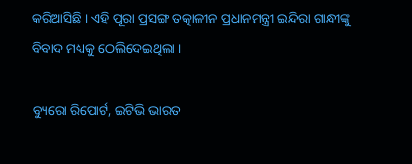କରିଆସିଛି । ଏହି ପୂରା ପ୍ରସଙ୍ଗ ତତ୍କାଳୀନ ପ୍ରଧାନମନ୍ତ୍ରୀ ଇନ୍ଦିରା ଗାନ୍ଧୀଙ୍କୁ ବିବାଦ ମଧ୍ୟକୁ ଠେଲିଦେଇଥିଲା ।

ବ୍ୟୁରୋ ରିପୋର୍ଟ, ଇଟିଭି ଭାରତ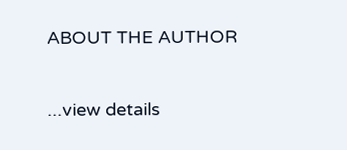ABOUT THE AUTHOR

...view details